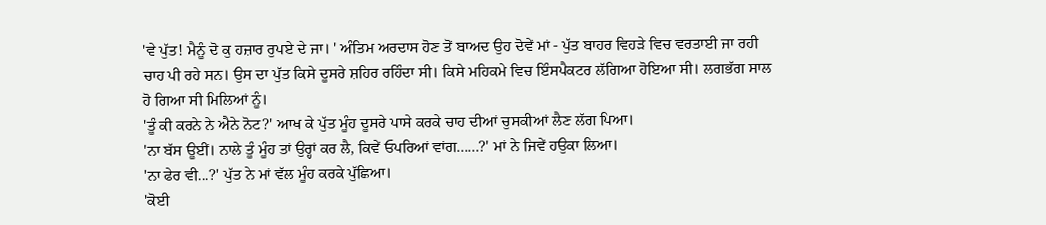'ਵੇ ਪੁੱਤ! ਮੈਨੂੰ ਦੋ ਕੁ ਹਜ਼ਾਰ ਰੁਪਏ ਦੇ ਜਾ। ' ਅੰਤਿਮ ਅਰਦਾਸ ਹੋਣ ਤੋਂ ਬਾਅਦ ਉਹ ਦੋਵੇਂ ਮਾਂ - ਪੁੱਤ ਬਾਹਰ ਵਿਹੜੇ ਵਿਚ ਵਰਤਾਈ ਜਾ ਰਹੀ ਚਾਹ ਪੀ ਰਹੇ ਸਨ। ਉਸ ਦਾ ਪੁੱਤ ਕਿਸੇ ਦੂਸਰੇ ਸ਼ਹਿਰ ਰਹਿੰਦਾ ਸੀ। ਕਿਸੇ ਮਹਿਕਮੇ ਵਿਚ ਇੰਸਪੈਕਟਰ ਲੱਗਿਆ ਹੋਇਆ ਸੀ। ਲਗਭੱਗ ਸਾਲ ਹੋ ਗਿਆ ਸੀ ਮਿਲਿਆਂ ਨੂੰ।
'ਤੂੰ ਕੀ ਕਰਨੇ ਨੇ ਐਨੇ ਨੋਟ?' ਆਖ ਕੇ ਪੁੱਤ ਮੂੰਹ ਦੂਸਰੇ ਪਾਸੇ ਕਰਕੇ ਚਾਹ ਦੀਆਂ ਚੁਸਕੀਆਂ ਲੈਣ ਲੱਗ ਪਿਆ।
'ਨਾ ਬੱਸ ਊਈਂ। ਨਾਲੇ ਤੂੰ ਮੂੰਹ ਤਾਂ ਉਰ੍ਹਾਂ ਕਰ ਲੈ, ਕਿਵੇਂ ਓਪਰਿਆਂ ਵਾਂਗ......?' ਮਾਂ ਨੇ ਜਿਵੇਂ ਹਉਕਾ ਲਿਆ।
'ਨਾ ਫੇਰ ਵੀ...?' ਪੁੱਤ ਨੇ ਮਾਂ ਵੱਲ ਮੂੰਹ ਕਰਕੇ ਪੁੱਛਿਆ।
'ਕੋਈ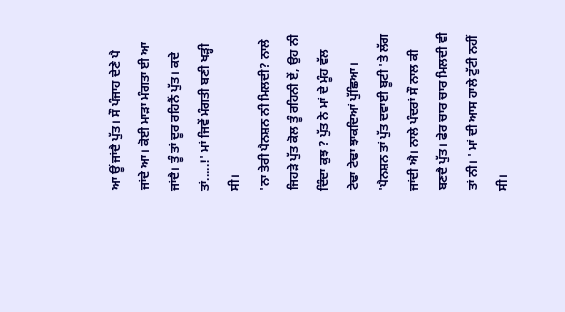ਆ ਊਂ ਜਾਂਦੈ ਪੁੱਤ। ਸੌ ਪੰਜਾਹ ਦੇਣੇ ਪੈ ਜਾਂਦੇ ਆ। ਕੋਈ ਮਾੜਾ ਮੰਗਤਾ ਈ ਆ ਜਾਂਦੈ। ਤੂੰ ਤਾਂ ਦੂਰ ਰਹਿਨੈਂ ਪੁੱਤ। ਕਦੇ ਤਾਂ.....!' ਮਾਂ ਜਿਵੇਂ ਮੰਗਤੀ ਬਣੀ ਖੜ੍ਹੀ ਸੀ।
'ਨਾ ਤੇਰੀ ਪੈਨਸ਼ਨ ਨੀ ਮਿਲਦੀ? ਨਾਲੇ ਜਿਹੜੇ ਪੁੱਤ ਕੋਲ ਤੂੰ ਰਹਿਨੀ ਏਂ, ਉਹ ਨੀ ਦਿੰਦਾ ਕੁਝ ? ਪੁੱਤ ਨੇ ਮਾਂ ਦੇ ਮੂੰਹ ਵੱਲ ਟੇਢਾ ਟੇਢਾ ਝਾਕਦਿਆਂ ਪੁੱਛਿਆ।
'ਪੈਨਸ਼ਨ ਤਾਂ ਪੁੱਤ ਦਵਾਈ ਬੂਟੀ 'ਤੇ ਲੱਗ ਜਾਂਦੀ ਐ। ਨਾਲੇ ਪੰਦਰਾਂ ਸੌ ਨਾਲ ਕੀ ਬਣਦੈ ਪੁੱਤ। ਫੇਰ ਚਾਰ ਚਾਰ ਮਿਲਦੀ ਵੀ ਤਾਂ ਨੀ। ' ਮਾਂ ਦੀ ਆਸ ਹਾਲੇ ਟੁੱਟੀ ਨਹੀਂ ਸੀ।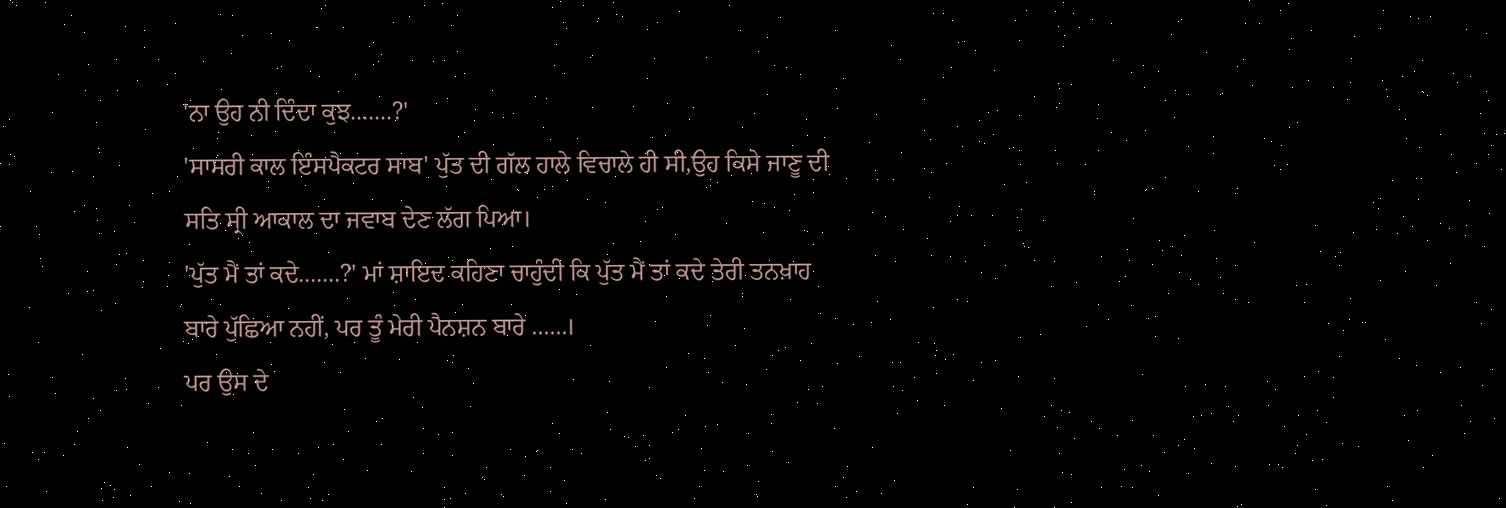'ਨਾ ਉਹ ਨੀ ਦਿੰਦਾ ਕੁਝ.......?'
'ਸਾਸਰੀ ਕਾਲ ਇੰਸਪੈਕਟਰ ਸਾਬ' ਪੁੱਤ ਦੀ ਗੱਲ ਹਾਲੇ ਵਿਚਾਲੇ ਹੀ ਸੀ,ਉਹ ਕਿਸੇ ਜਾਣੂ ਦੀ ਸਤਿ ਸ੍ਰੀ ਆਕਾਲ ਦਾ ਜਵਾਬ ਦੇਣ ਲੱਗ ਪਿਆ।
'ਪੁੱਤ ਮੈਂ ਤਾਂ ਕਦੇ.......?' ਮਾਂ ਸ਼ਾਇਦ ਕਹਿਣਾ ਚਾਹੁੰਦੀ ਕਿ ਪੁੱਤ ਮੈਂ ਤਾਂ ਕਦੇ ਤੇਰੀ ਤਨਖ਼ਾਹ ਬਾਰੇ ਪੁੱਛਿਆ ਨਹੀਂ, ਪਰ ਤੂੰ ਮੇਰੀ ਪੈਨਸ਼ਨ ਬਾਰੇ ......।
ਪਰ ਉਸ ਦੇ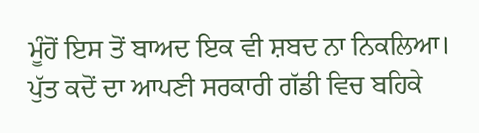ਮੂੰਹੋਂ ਇਸ ਤੋਂ ਬਾਅਦ ਇਕ ਵੀ ਸ਼ਬਦ ਨਾ ਨਿਕਲਿਆ। ਪੁੱਤ ਕਦੋਂ ਦਾ ਆਪਣੀ ਸਰਕਾਰੀ ਗੱਡੀ ਵਿਚ ਬਹਿਕੇ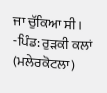ਜਾ ਚੁੱਕਿਆ ਸੀ।
-ਪਿੰਡ: ਰੁੜਕੀ ਕਲਾਂ (ਮਲੇਰਕੋਟਲਾ)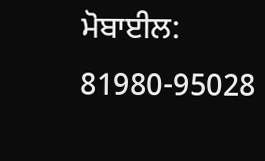ਮੋਬਾਈਲ: 81980-95028